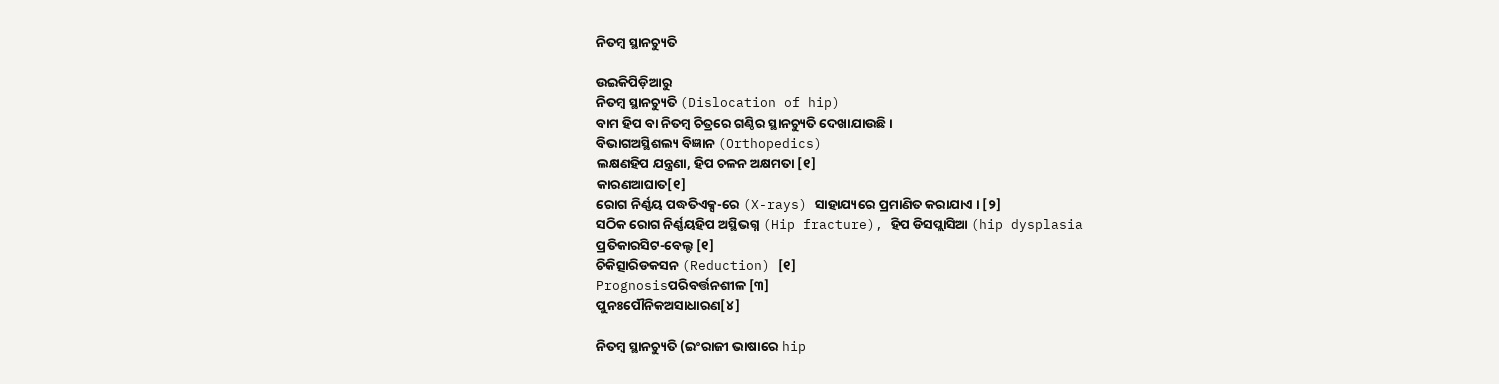ନିତମ୍ବ ସ୍ଥାନ‌ଚ୍ୟୁତି

ଉଇକିପିଡ଼ିଆ‌ରୁ
ନିତମ୍ବ ସ୍ଥାନ‌ଚ୍ୟୁତି (Dislocation of hip)
ବାମ ହିପ ବା ନିତମ୍ବ ଚିତ୍ରରେ ଗଣ୍ଠିର ସ୍ଥାନଚ୍ୟୁତି ଦେଖାଯାଉଛି ।
ବିଭାଗଅସ୍ଥିଶଲ୍ୟ ବିଜ୍ଞାନ (Orthopedics)
ଲକ୍ଷଣହିପ ଯନ୍ତ୍ରଣା, ହିପ ଚଳନ ଅକ୍ଷମତା [୧]
କାରଣଆଘାତ[୧]
ରୋଗ ନିର୍ଣ୍ଣୟ ପଦ୍ଧତିଏକ୍ସ-ରେ (X-rays) ସାହାଯ୍ୟରେ ପ୍ରମାଣିତ କରାଯାଏ । [୨]
ସଠିକ ରୋଗ ନିର୍ଣ୍ଣୟହିପ ଅସ୍ଥିଭଗ୍ନ (Hip fracture), ହିପ ଡିସପ୍ଲାସିଆ (hip dysplasia
ପ୍ରତିକାରସିଟ-ବେଲ୍ଟ [୧]
ଚିକିତ୍ସାରିଡକସନ (Reduction) [୧]
Prognosisପରିବର୍ତ୍ତନ‌ଶୀଳ [୩]
ପୁନଃପୌନିକଅସାଧାରଣ[୪]

ନିତମ୍ବ ସ୍ଥାନ‌ଚ୍ୟୁତି (ଇଂରାଜୀ ଭାଷାରେ hip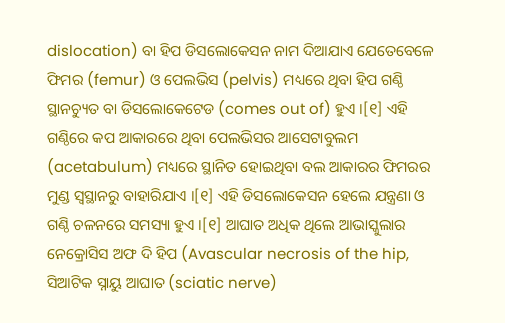dislocation) ବା ହିପ ଡିସଲୋକେସନ ନାମ ଦିଆଯାଏ ଯେତେବେଳେ ଫିମର (femur) ଓ ପେଲଭିସ (pelvis) ମଧ୍ୟରେ ଥିବା ହିପ ଗଣ୍ଠି ସ୍ଥାନ‌ଚ୍ୟୁତ ବା ଡିସଲୋକେଟେଡ (comes out of) ହୁଏ ।[୧] ଏହି ଗଣ୍ଠିରେ କପ ଆକାରରେ ଥିବା ପେଲଭିସର ଆସେଟାବୁଲମ (acetabulum) ମଧ୍ୟରେ ସ୍ଥାନିତ ହୋଇଥିବା ବଲ ଆକାରର ଫିମରର ମୁଣ୍ଡ ସ୍ୱସ୍ଥାନରୁ ବାହାରିଯାଏ ।[୧] ଏହି ଡିସଲୋକେସନ ହେଲେ ଯନ୍ତ୍ରଣା ଓ ଗଣ୍ଠି ଚଳନରେ ସମସ୍ୟା ହୁଏ ।[୧] ଆଘାତ ଅଧିକ ଥିଲେ ଆଭାସ୍କୁଲାର ନେକ୍ରୋସିସ ଅଫ ଦି ହିପ (Avascular necrosis of the hip, ସିଆଟିକ ସ୍ନାୟୁ ଆଘାତ (sciatic nerve)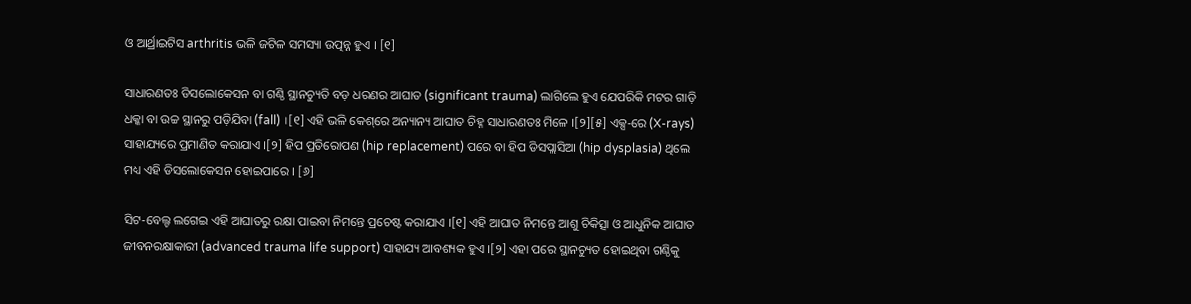ଓ ଆର୍ଥ୍ରାଇଟିସ arthritis ଭଳି ଜଟିଳ ସମସ୍ୟା ଉତ୍ପନ୍ନ ହୁଏ । [୧]

ସାଧାରଣତଃ ଡିସଲୋକେସନ ବା ଗଣ୍ଠି ସ୍ଥାନ‌ଚ୍ୟୁତି ବଡ଼ ଧରଣର ଆଘାତ (significant trauma) ଲାଗିଲେ ହୁଏ ଯେପରିକି ମଟର ଗାଡ଼ି ଧକ୍କା ବା ଉଚ୍ଚ ସ୍ଥାନରୁ ପଡ଼ିଯିବା (fall) ।[୧] ଏହି ଭଳି କେଶ୍‌ରେ ଅନ୍ୟାନ୍ୟ ଆଘାତ ଚିହ୍ନ ସାଧାରଣତଃ ମିଳେ ।[୨][୫] ଏକ୍ସ-ରେ (X-rays) ସାହାଯ୍ୟରେ ପ୍ରମାଣିତ କରାଯାଏ ।[୨] ହିପ ପ୍ରତିରୋପଣ (hip replacement) ପରେ ବା ହିପ ଡିସପ୍ଲାସିଆ (hip dysplasia) ଥିଲେ ମଧ୍ୟ ଏହି ଡିସଲୋକେସନ ହୋଇପାରେ । [୬]

ସିଟ-ବେଲ୍ଟ ଲଗେଇ ଏହି ଆଘାତରୁ ରକ୍ଷା ପାଇବା ନିମନ୍ତେ ପ୍ରଚେଷ୍ଟ କରାଯାଏ ।[୧] ଏହି ଆଘାତ ନିମନ୍ତେ ଆଶୁ ଚିକିତ୍ସା ଓ ଆଧୁନିକ ଆଘାତ ଜୀବନରକ୍ଷାକାରୀ (advanced trauma life support) ସାହାଯ୍ୟ ଆବଶ୍ୟକ ହୁଏ ।[୨] ଏହା ପରେ ସ୍ଥାନ‌ଚ୍ୟୁତ ହୋଇଥିବା ଗଣ୍ଠିକୁ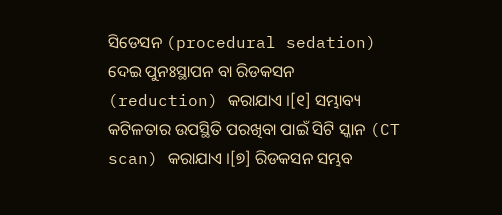ସିଡେସନ (procedural sedation) ଦେଇ ପୁନଃସ୍ଥାପନ ବା ରିଡକସନ (reduction) କରାଯାଏ ।[୧] ସମ୍ଭାବ୍ୟ କଟିଳତାର ଉପସ୍ଥିତି ପରଖିବା ପାଇଁ ସିଟି ସ୍କାନ (CT scan) କରାଯାଏ ।[୭] ରିଡକସନ ସମ୍ଭବ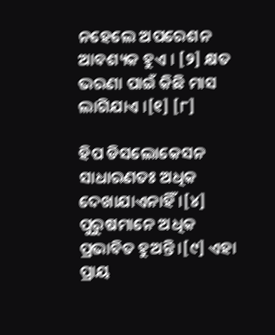ନହେଲେ ଅପରେଶନ ଆବଶ୍ୟକ ହୁଏ । [୨] କ୍ଷତ ଭରଣା ପାଇଁ କିଛି ମାସ ଲାଗିଯାଏ ।[୧] [୮]

ହିପ ଡିସଲୋକେସନ ସାଧାରଣତଃ ଅଧିକ ଦେଖାଯାଏନାହିଁ ।[୪] ପୁରୁଷମାନେ ଅଧିକ ପ୍ରଭାବିତ ହୁଅନ୍ତି ।[୯] ଏହା ପ୍ରାୟ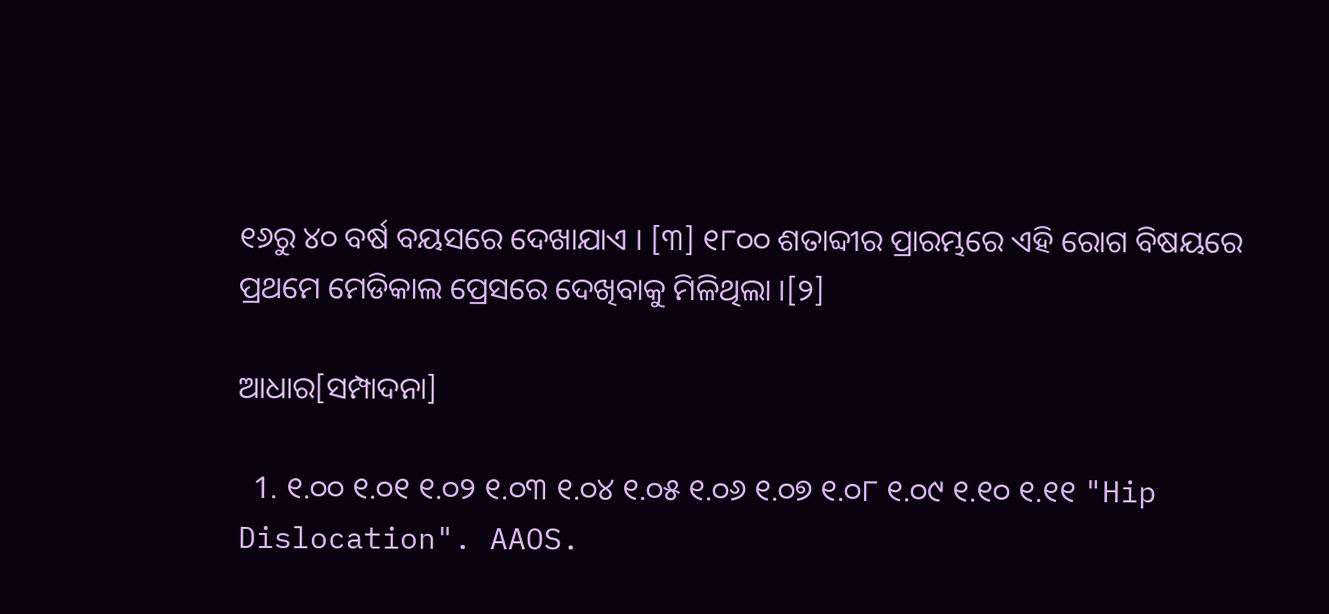୧୬ରୁ ୪୦ ବର୍ଷ ବୟସରେ ଦେଖାଯାଏ । [୩] ୧୮୦୦ ଶତାବ୍ଦୀର ପ୍ରାରମ୍ଭରେ ଏହି ରୋଗ ବିଷୟରେ ପ୍ରଥମେ ମେଡିକାଲ ପ୍ରେସରେ ଦେଖିବାକୁ ମିଳିଥିଲା ।[୨]

ଆଧାର[ସମ୍ପାଦନା]

  1. ୧.୦୦ ୧.୦୧ ୧.୦୨ ୧.୦୩ ୧.୦୪ ୧.୦୫ ୧.୦୬ ୧.୦୭ ୧.୦୮ ୧.୦୯ ୧.୧୦ ୧.୧୧ "Hip Dislocation". AAOS.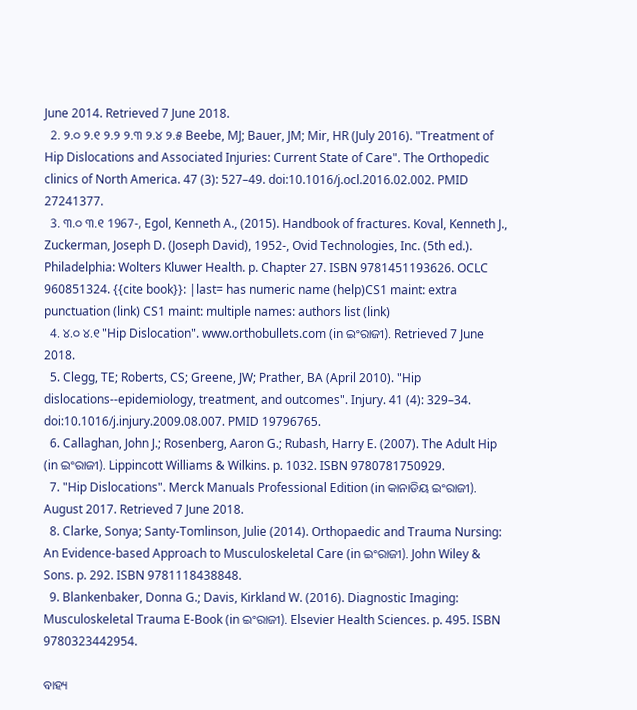June 2014. Retrieved 7 June 2018.
  2. ୨.୦ ୨.୧ ୨.୨ ୨.୩ ୨.୪ ୨.୫ Beebe, MJ; Bauer, JM; Mir, HR (July 2016). "Treatment of Hip Dislocations and Associated Injuries: Current State of Care". The Orthopedic clinics of North America. 47 (3): 527–49. doi:10.1016/j.ocl.2016.02.002. PMID 27241377.
  3. ୩.୦ ୩.୧ 1967-, Egol, Kenneth A., (2015). Handbook of fractures. Koval, Kenneth J., Zuckerman, Joseph D. (Joseph David), 1952-, Ovid Technologies, Inc. (5th ed.). Philadelphia: Wolters Kluwer Health. p. Chapter 27. ISBN 9781451193626. OCLC 960851324. {{cite book}}: |last= has numeric name (help)CS1 maint: extra punctuation (link) CS1 maint: multiple names: authors list (link)
  4. ୪.୦ ୪.୧ "Hip Dislocation". www.orthobullets.com (in ଇଂରାଜୀ). Retrieved 7 June 2018.
  5. Clegg, TE; Roberts, CS; Greene, JW; Prather, BA (April 2010). "Hip dislocations--epidemiology, treatment, and outcomes". Injury. 41 (4): 329–34. doi:10.1016/j.injury.2009.08.007. PMID 19796765.
  6. Callaghan, John J.; Rosenberg, Aaron G.; Rubash, Harry E. (2007). The Adult Hip (in ଇଂରାଜୀ). Lippincott Williams & Wilkins. p. 1032. ISBN 9780781750929.
  7. "Hip Dislocations". Merck Manuals Professional Edition (in କାନାଡିୟ ଇଂରାଜୀ). August 2017. Retrieved 7 June 2018.
  8. Clarke, Sonya; Santy-Tomlinson, Julie (2014). Orthopaedic and Trauma Nursing: An Evidence-based Approach to Musculoskeletal Care (in ଇଂରାଜୀ). John Wiley & Sons. p. 292. ISBN 9781118438848.
  9. Blankenbaker, Donna G.; Davis, Kirkland W. (2016). Diagnostic Imaging: Musculoskeletal Trauma E-Book (in ଇଂରାଜୀ). Elsevier Health Sciences. p. 495. ISBN 9780323442954.

ବାହ୍ୟ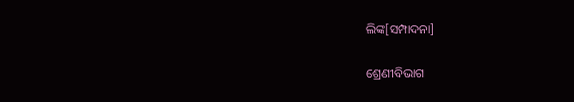ଲିଙ୍କ[ସମ୍ପାଦନା]

ଶ୍ରେଣୀବିଭାଗ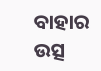ବାହାର ଉତ୍ସ